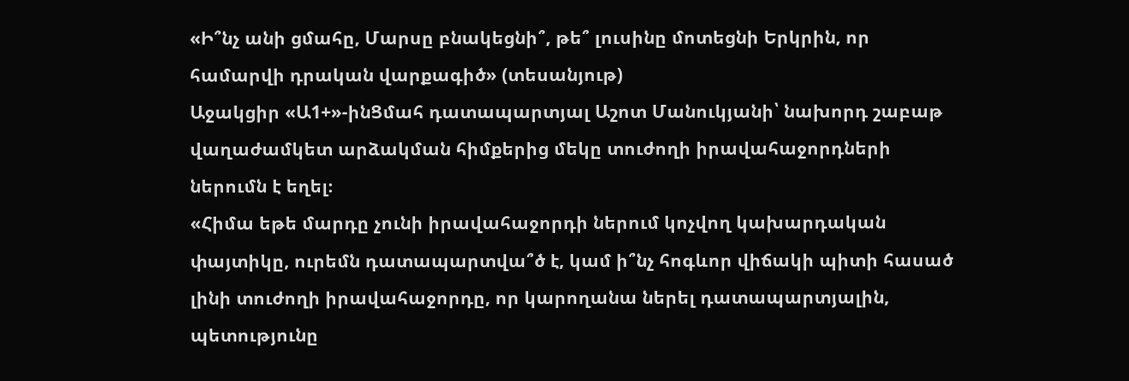«Ի՞նչ անի ցմահը, Մարսը բնակեցնի՞, թե՞ լուսինը մոտեցնի Երկրին, որ համարվի դրական վարքագիծ» (տեսանյութ)
Աջակցիր «Ա1+»-ինՑմահ դատապարտյալ Աշոտ Մանուկյանի՝ նախորդ շաբաթ վաղաժամկետ արձակման հիմքերից մեկը տուժողի իրավահաջորդների ներումն է եղել։
«Հիմա եթե մարդը չունի իրավահաջորդի ներում կոչվող կախարդական փայտիկը, ուրեմն դատապարտվա՞ծ է, կամ ի՞նչ հոգևոր վիճակի պիտի հասած լինի տուժողի իրավահաջորդը, որ կարողանա ներել դատապարտյալին, պետությունը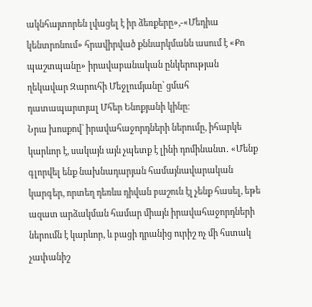ակնհայտորեն լվացել է իր ձեռքերը»,-«Մեդիա կենտրոնում» հրավիրված քննարկմանն ասում է «Քո պաշտպանը» իրավաբանական ընկերության ղեկավար Զարուհի Մեջլումյանը՝ ցմահ դատապարտյալ Մհեր Ենոքյանի կինը։
Նրա խոսքով՝ իրավահաջորդների ներումը, իհարկե կարևոր է, սակայն այն չպետք է լինի դոմինանտ․ «Մենք գլորվել ենք նախնադարյան համայնավարական կարգեր, որտեղ դեռևս դիվան բաշուն էլ չենք հասել, եթե ազատ արձակման համար միայն իրավահաջորդների ներումն է կարևոր, և բացի դրանից ուրիշ ոչ մի հստակ չափանիշ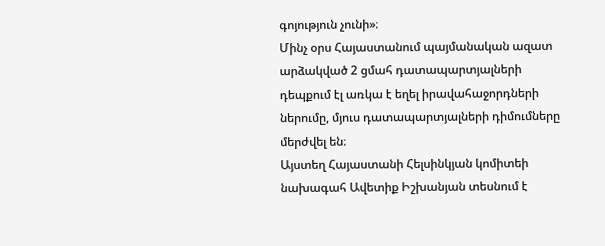գոյություն չունի»։
Մինչ օրս Հայաստանում պայմանական ազատ արձակված 2 ցմահ դատապարտյալների դեպքում էլ առկա է եղել իրավահաջորդների ներումը, մյուս դատապարտյալների դիմումները մերժվել են։
Այստեղ Հայաստանի Հելսինկյան կոմիտեի նախագահ Ավետիք Իշխանյան տեսնում է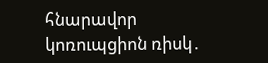հնարավոր կոռուպցիոն ռիսկ․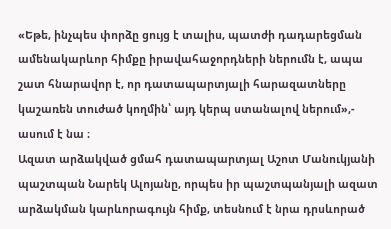«Եթե, ինչպես փորձը ցույց է տալիս, պատժի դադարեցման ամենակարևոր հիմքը իրավահաջորդների ներումն է, ապա շատ հնարավոր է, որ դատապարտյալի հարազատները կաշառեն տուժած կողմին՝ այդ կերպ ստանալով ներում»,- ասում է նա ։
Ազատ արձակված ցմահ դատապարտյալ Աշոտ Մանուկյանի պաշտպան Նարեկ Ալոյանը, որպես իր պաշտպանյալի ազատ արձակման կարևորագույն հիմք, տեսնում է նրա դրսևորած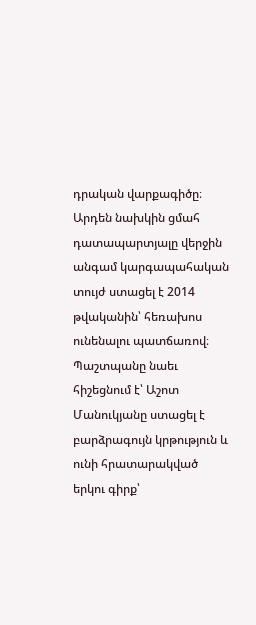դրական վարքագիծը։ Արդեն նախկին ցմահ դատապարտյալը վերջին անգամ կարգապահական տույժ ստացել է 2014 թվականին՝ հեռախոս ունենալու պատճառով։ Պաշտպանը նաեւ հիշեցնում է՝ Աշոտ Մանուկյանը ստացել է բարձրագույն կրթություն և ունի հրատարակված երկու գիրք՝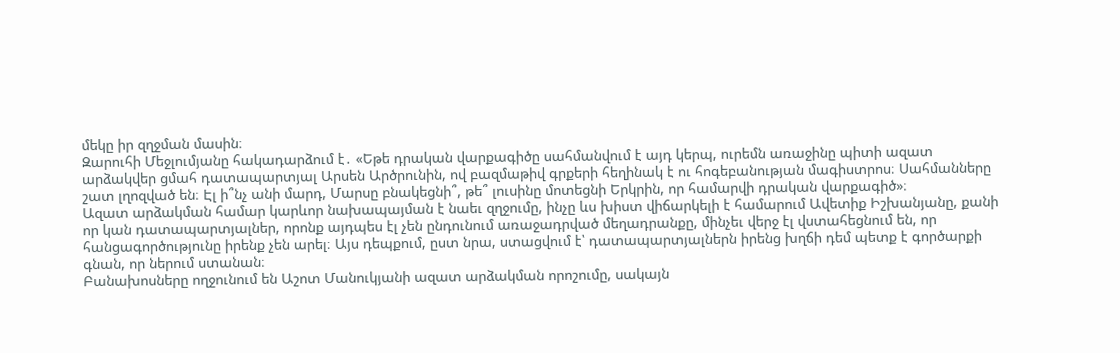մեկը իր զղջման մասին։
Զարուհի Մեջլումյանը հակադարձում է․ «Եթե դրական վարքագիծը սահմանվում է այդ կերպ, ուրեմն առաջինը պիտի ազատ արձակվեր ցմահ դատապարտյալ Արսեն Արծրունին, ով բազմաթիվ գրքերի հեղինակ է ու հոգեբանության մագիստրոս։ Սահմանները շատ լղոզված են։ Էլ ի՞նչ անի մարդ, Մարսը բնակեցնի՞, թե՞ լուսինը մոտեցնի Երկրին, որ համարվի դրական վարքագիծ»։
Ազատ արձակման համար կարևոր նախապայման է նաեւ զղջումը, ինչը ևս խիստ վիճարկելի է համարում Ավետիք Իշխանյանը, քանի որ կան դատապարտյալներ, որոնք այդպես էլ չեն ընդունում առաջադրված մեղադրանքը, մինչեւ վերջ էլ վստահեցնում են, որ հանցագործությունը իրենք չեն արել։ Այս դեպքում, ըստ նրա, ստացվում է՝ դատապարտյալներն իրենց խղճի դեմ պետք է գործարքի գնան, որ ներում ստանան։
Բանախոսները ողջունում են Աշոտ Մանուկյանի ազատ արձակման որոշումը, սակայն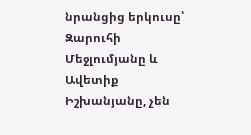նրանցից երկուսը՝ Զարուհի Մեջլումյանը և Ավետիք Իշխանյանը, չեն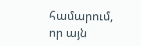համարում, որ այն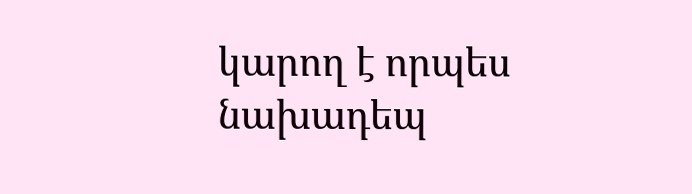կարող է որպես նախադեպ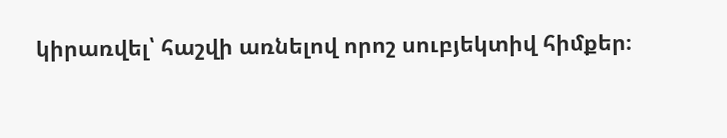կիրառվել՝ հաշվի առնելով որոշ սուբյեկտիվ հիմքեր։